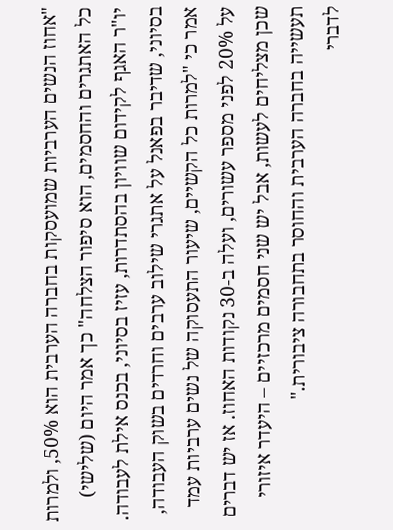"אחוז הנשים הערביות שמועסקות בחברה הערבית הוא 50%, ולמרות כל האתגרים והחסמים, הוא סיפור הצלחה" כך אמר היום (שלישי) יו"ר האגף לקידום שוויון בהסתדרות, עזיז בסיוני, בכנס אילת לעבודה. בסיוני, שדיבר בפאנל על אתגרי שילוב ערבים וחרדים בשוק העבודה, אמר כי "למרות כל הקשיים, שיעור התעסוקה של נשים ערביות עמד על 20% לפני מספר עשורים, ועלה ב-30 נקודות האחוז. אז יש דברים שכן מצליחים לעשות, אבל יש שני חסמים מרכזיים – היעדר איזורי תעשייה בחברה הערבית והחוסר בתחבורה ציבורית."
לדברי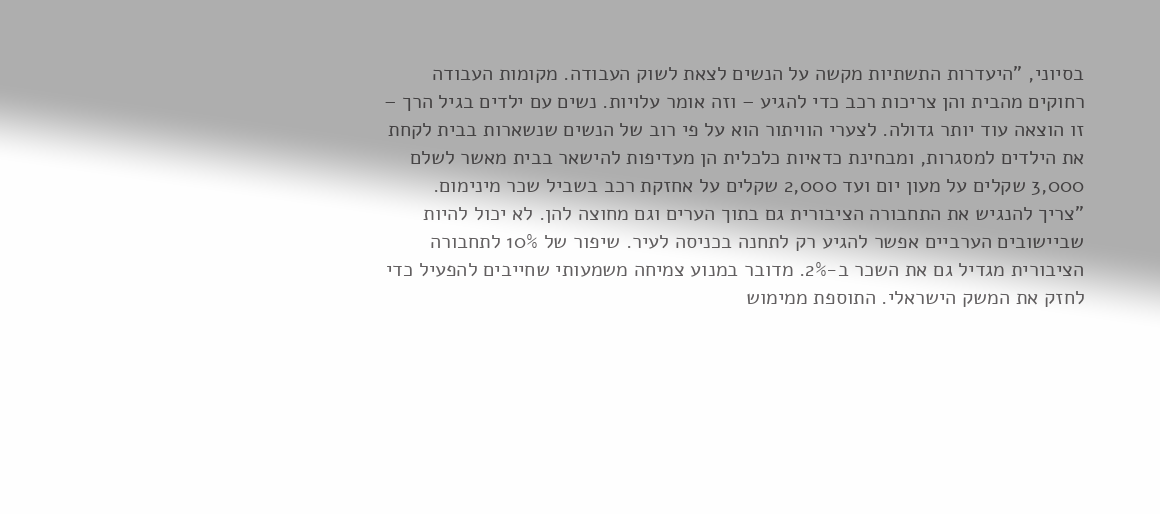בסיוני, "היעדרות התשתיות מקשה על הנשים לצאת לשוק העבודה. מקומות העבודה רחוקים מהבית והן צריכות רכב כדי להגיע – וזה אומר עלויות. נשים עם ילדים בגיל הרך – זו הוצאה עוד יותר גדולה. לצערי הוויתור הוא על פי רוב של הנשים שנשארות בבית לקחת את הילדים למסגרות, ומבחינת כדאיות כלכלית הן מעדיפות להישאר בבית מאשר לשלם 3,000 שקלים על מעון יום ועד 2,000 שקלים על אחזקת רכב בשביל שכר מינימום.
"צריך להנגיש את התחבורה הציבורית גם בתוך הערים וגם מחוצה להן. לא יכול להיות שביישובים הערביים אפשר להגיע רק לתחנה בכניסה לעיר. שיפור של 10% לתחבורה הציבורית מגדיל גם את השכר ב-2%. מדובר במנוע צמיחה משמעותי שחייבים להפעיל כדי לחזק את המשק הישראלי. התוספת ממימוש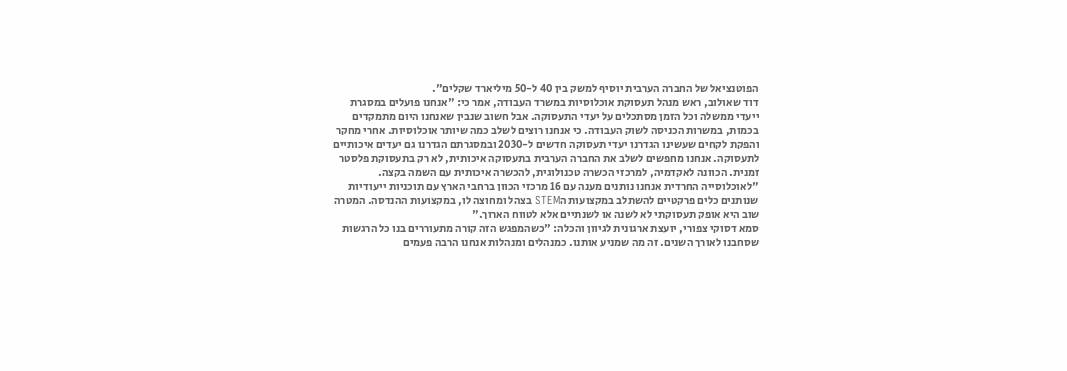הפוטנציאל של החברה הערבית יוסיף למשק בין 40 ל-50 מיליארד שקלים".
דוד שאולוב, ראש מנהל תעסוקת אוכלוסיות במשרד העבודה, אמר כי: "אנחנו פועלים במסגרת ייעדי ממשלה וכל הזמן מסתכלים על יעדי התעסוקה. אבל חשוב שנבין שאנחנו היום מתמקדים בכמות, במשרות הכניסה לשוק העבודה. כי אנחנו רוצים לשלב כמה שיותר אוכלוסיות. אחרי מחקר והפקת לקחים שעשינו הגדרנו יעדי תעסוקה חדשים ל-2030 ובמסגרתם הגדרנו גם יעדים איכותיים לתעסוקה. אנחנו מחפשים לשלב את החברה הערבית בתעסוקה איכותית, לא רק בתעסוקת פלסטר זמנית. הכוונה לאקדמיה, למרכזי הכשרה טכנולוגית, להכשרה איכותית עם השמה בקצה.
"לאוכלוסייה החרדית אנחנו נותנים מענה עם 16 מרכזי הכוון ברחבי הארץ עם תוכניות ייעודיות שנותנים כלים פרקטיים להשתלב במקצועות הSTEM בצהל ומחוצה לו, במקצועות ההנדסה. המטרה שוב היא אופק תעסוקתי לא לשנה או לשנתיים אלא לטווח הארוך."
סמא דסוקי צפורי, יועצת ארגונית לגיוון והכלה: "כשהמפגש הזה קורה מתעוררים בנו כל הרגשות שסחבנו לאורך השנים. זה מה שמניע אותנו. כמנהלים ומנהלות אנחנו הרבה פעמים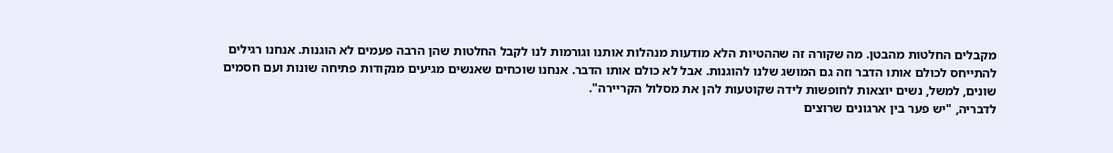מקבלים החלטות מהבטן. מה שקורה זה שההטיות הלא מודעות מנהלות אותנו וגורמות לנו לקבל החלטות שהן הרבה פעמים לא הוגנות. אנחנו רגילים להתייחס לכולם אותו הדבר וזה גם המושג שלנו להוגנות. אבל לא כולם אותו הדבר. אנחנו שוכחים שאנשים מגיעים מנקודות פתיחה שונות ועם חסמים שונים, למשל, נשים יוצאות לחופשות לידה שקוטעות להן את מסלול הקריירה".
לדבריה, "יש פער בין ארגונים שרוצים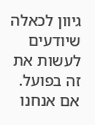גיוון לכאלה שיודעים לעשות את זה בפועל. אם אנחנו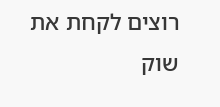רוצים לקחת את שוק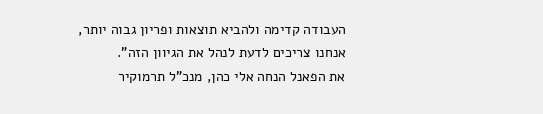העבודה קדימה ולהביא תוצאות ופריון גבוה יותר, אנחנו צריכים לדעת לנהל את הגיוון הזה".
את הפאנל הנחה אלי כהן, מנכ"ל תרמוקיר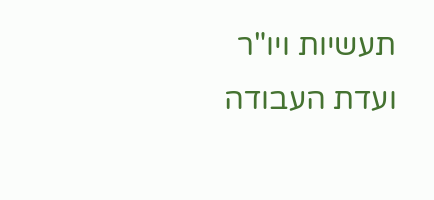תעשיות ויו"ר ועדת העבודה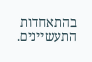בהתאחדות התעשיינים.